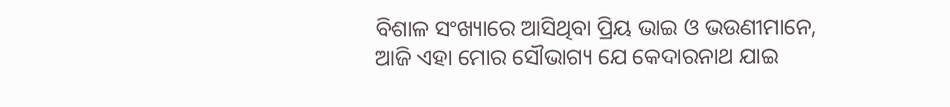ବିଶାଳ ସଂଖ୍ୟାରେ ଆସିଥିବା ପ୍ରିୟ ଭାଇ ଓ ଭଉଣୀମାନେ,
ଆଜି ଏହା ମୋର ସୌଭାଗ୍ୟ ଯେ କେଦାରନାଥ ଯାଇ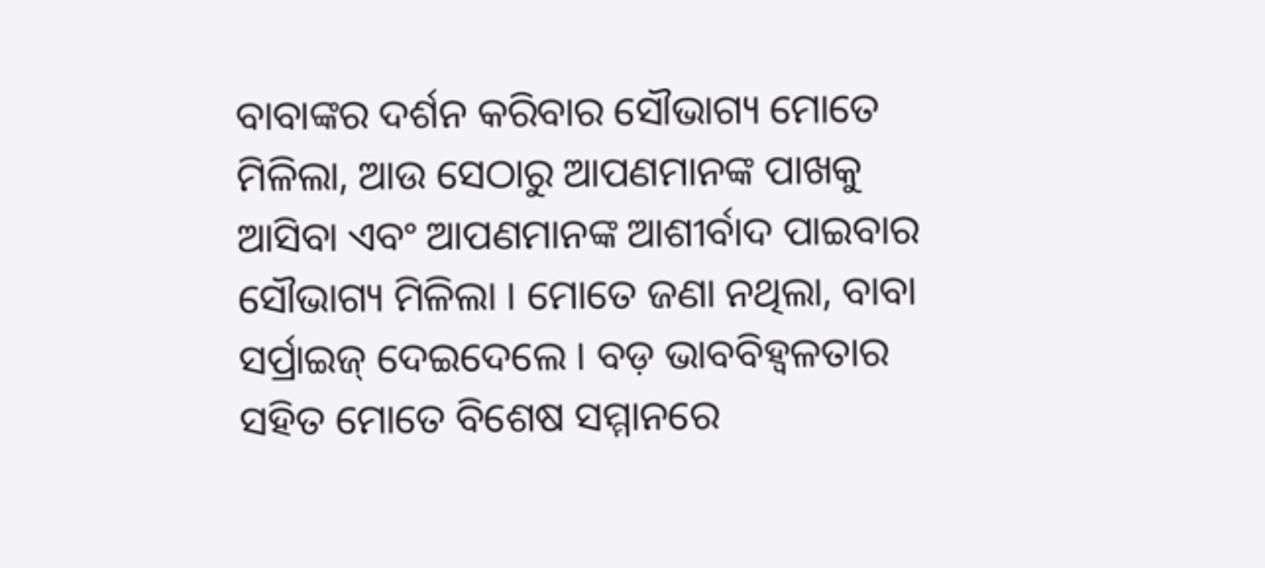ବାବାଙ୍କର ଦର୍ଶନ କରିବାର ସୌଭାଗ୍ୟ ମୋତେ ମିଳିଲା, ଆଉ ସେଠାରୁ ଆପଣମାନଙ୍କ ପାଖକୁ ଆସିବା ଏବଂ ଆପଣମାନଙ୍କ ଆଶୀର୍ବାଦ ପାଇବାର ସୌଭାଗ୍ୟ ମିଳିଲା । ମୋତେ ଜଣା ନଥିଲା, ବାବା ସର୍ପ୍ରାଇଜ୍ ଦେଇଦେଲେ । ବଡ଼ ଭାବବିହ୍ୱଳତାର ସହିତ ମୋତେ ବିଶେଷ ସମ୍ମାନରେ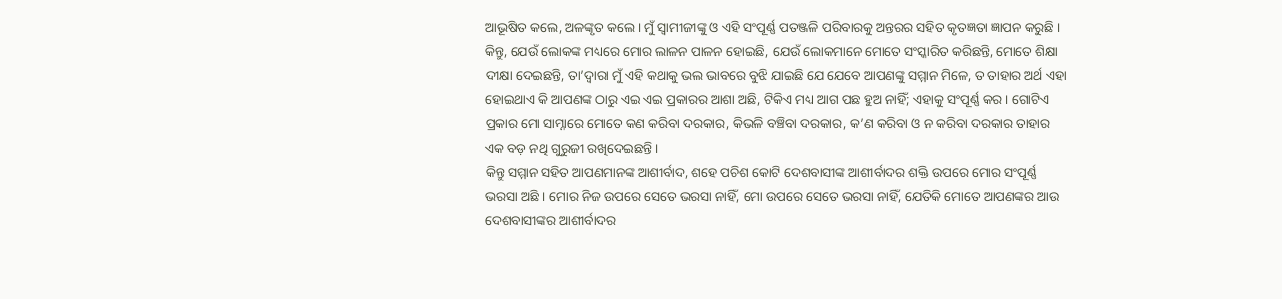ଆଭୂଷିତ କଲେ, ଅଳଙ୍କୃତ କଲେ । ମୁଁ ସ୍ୱାମୀଜୀଙ୍କୁ ଓ ଏହି ସଂପୂର୍ଣ୍ଣ ପତଞ୍ଜଳି ପରିବାରକୁ ଅନ୍ତରର ସହିତ କୃତଜ୍ଞତା ଜ୍ଞାପନ କରୁଛି ।
କିନ୍ତୁ, ଯେଉଁ ଲୋକଙ୍କ ମଧ୍ୟରେ ମୋର ଲାଳନ ପାଳନ ହୋଇଛି, ଯେଉଁ ଲୋକମାନେ ମୋତେ ସଂସ୍କାରିତ କରିଛନ୍ତି, ମୋତେ ଶିକ୍ଷା ଦୀକ୍ଷା ଦେଇଛନ୍ତି, ତା’ଦ୍ୱାରା ମୁଁ ଏହି କଥାକୁ ଭଲ ଭାବରେ ବୁଝି ଯାଇଛି ଯେ ଯେବେ ଆପଣଙ୍କୁ ସମ୍ମାନ ମିଳେ, ତ ତାହାର ଅର୍ଥ ଏହା ହୋଇଥାଏ କି ଆପଣଙ୍କ ଠାରୁ ଏଇ ଏଇ ପ୍ରକାରର ଆଶା ଅଛି, ଟିକିଏ ମଧ୍ୟ ଆଗ ପଛ ହୁଅ ନାହିଁ; ଏହାକୁ ସଂପୂର୍ଣ୍ଣ କର । ଗୋଟିଏ ପ୍ରକାର ମୋ ସାମ୍ନାରେ ମୋତେ କଣ କରିବା ଦରକାର, କିଭଳି ବଞ୍ଚିବା ଦରକାର, କ’ଣ କରିବା ଓ ନ କରିବା ଦରକାର ତାହାର ଏକ ବଡ଼ ନଥି ଗୁରୁଜୀ ରଖିଦେଇଛନ୍ତି ।
କିନ୍ତୁ ସମ୍ମାନ ସହିତ ଆପଣମାନଙ୍କ ଆଶୀର୍ବାଦ, ଶହେ ପଚିଶ କୋଟି ଦେଶବାସୀଙ୍କ ଆଶୀର୍ବାଦର ଶକ୍ତି ଉପରେ ମୋର ସଂପୂର୍ଣ୍ଣ ଭରସା ଅଛି । ମୋର ନିଜ ଉପରେ ସେତେ ଭରସା ନାହିଁ, ମୋ ଉପରେ ସେତେ ଭରସା ନାହିଁ, ଯେତିକି ମୋତେ ଆପଣଙ୍କର ଆଉ ଦେଶବାସୀଙ୍କର ଆଶୀର୍ବାଦର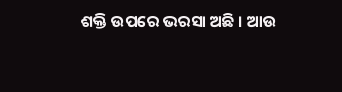ଶକ୍ତି ଉପରେ ଭରସା ଅଛି । ଆଉ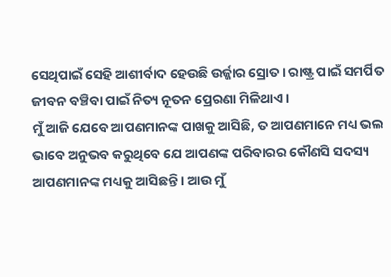ସେଥିପାଇଁ ସେହି ଆଶୀର୍ବାଦ ହେଉଛି ଉର୍ଜ୍ଜାର ସ୍ରୋତ । ରାଷ୍ଟ୍ର ପାଇଁ ସମର୍ପିତ ଜୀବନ ବଞ୍ଚିବା ପାଇଁ ନିତ୍ୟ ନୂତନ ପ୍ରେରଣା ମିଳିଥାଏ ।
ମୁଁ ଆଜି ଯେବେ ଆପଣମାନଙ୍କ ପାଖକୁ ଆସିଛି, ତ ଆପଣମାନେ ମଧ୍ୟ ଭଲ ଭାବେ ଅନୁଭବ କରୁଥିବେ ଯେ ଆପଣଙ୍କ ପରିବାରର କୌଣସି ସଦସ୍ୟ ଆପଣମାନଙ୍କ ମଧ୍ୟକୁ ଆସିଛନ୍ତି । ଆଉ ମୁଁ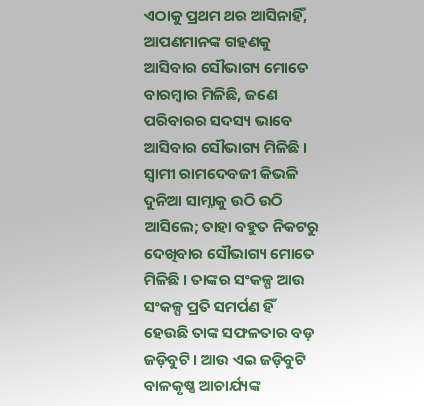ଏଠାକୁ ପ୍ରଥମ ଥର ଆସିନାହିଁ, ଆପଣମାନଙ୍କ ଗହଣକୁ ଆସିବାର ସୌଭାଗ୍ୟ ମୋତେ ବାରମ୍ବାର ମିଳିଛି, ଜଣେ ପରିବାରର ସଦସ୍ୟ ଭାବେ ଆସିବାର ସୌଭାଗ୍ୟ ମିଳିଛି । ସ୍ୱାମୀ ରାମଦେବଜୀ କିଭଳି ଦୁନିଆ ସାମ୍ନାକୁ ଉଠି ଉଠି ଆସିଲେ; ତାହା ବହୁତ ନିକଟରୁ ଦେଖିବାର ସୌଭାଗ୍ୟ ମୋତେ ମିଳିଛି । ତାଙ୍କର ସଂକଳ୍ପ ଆଉ ସଂକଳ୍ପ ପ୍ରତି ସମର୍ପଣ ହିଁ ହେଉଛି ତାଙ୍କ ସଫଳତାର ବଡ଼ ଜଡ଼ିବୁଟି । ଆଉ ଏଇ ଜଡ଼ିବୁଟି ବାଳକୃଷ୍ଣ ଆଚାର୍ଯ୍ୟଙ୍କ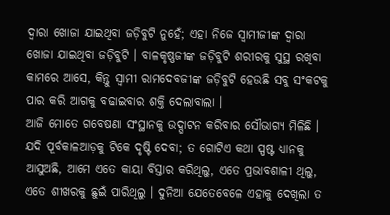ଦ୍ୱାରା ଖୋଜା ଯାଇଥିବା ଜଡ଼ିବୁଟି ନୁହେଁ; ଏହା ନିଜେ ସ୍ୱାମୀଜୀଙ୍କ ଦ୍ୱାରା ଖୋଜା ଯାଇଥିବା ଜଡ଼ିବୁଟି । ବାଳକୃଷ୍ଣଜୀଙ୍କ ଜଡ଼ିବୁଟି ଶରୀରକୁ ସୁସ୍ଥ ରଖିବା କାମରେ ଆସେ, କିନ୍ତୁ ସ୍ୱାମୀ ରାମଦେବଜୀଙ୍କ ଜଡ଼ିବୁଟି ହେଉଛି ସବୁ ସଂକଟକୁ ପାର କରି ଆଗକୁ ବଢାଇବାର ଶକ୍ତି ଦେଲାବାଲା ।
ଆଜି ମୋତେ ଗବେଷଣା ସଂସ୍ଥାନକୁ ଉଦ୍ଘାଟନ କରିବାର ସୌଭାଗ୍ୟ ମିଳିଛି । ଯଦି ପୂର୍ବକାଳଆଡ଼କୁ ଟିକେ ଦୃଷ୍ଟି ଦେବା; ତ ଗୋଟିଏ କଥା ସ୍ପଷ୍ଟ ଧ୍ୟାନକୁ ଆସୁଅଛି, ଆମେ ଏତେ କାୟା ବିସ୍ତାର କରିଥିଲୁ, ଏତେ ପ୍ରଭାବଶାଳୀ ଥିଲୁ, ଏତେ ଶୀଖରକୁ ଛୁଇଁ ପାରିଥିଲୁ । ଦୁନିଆ ଯେତେବେଳେ ଏହାକୁ ଦେଖିଲା ତ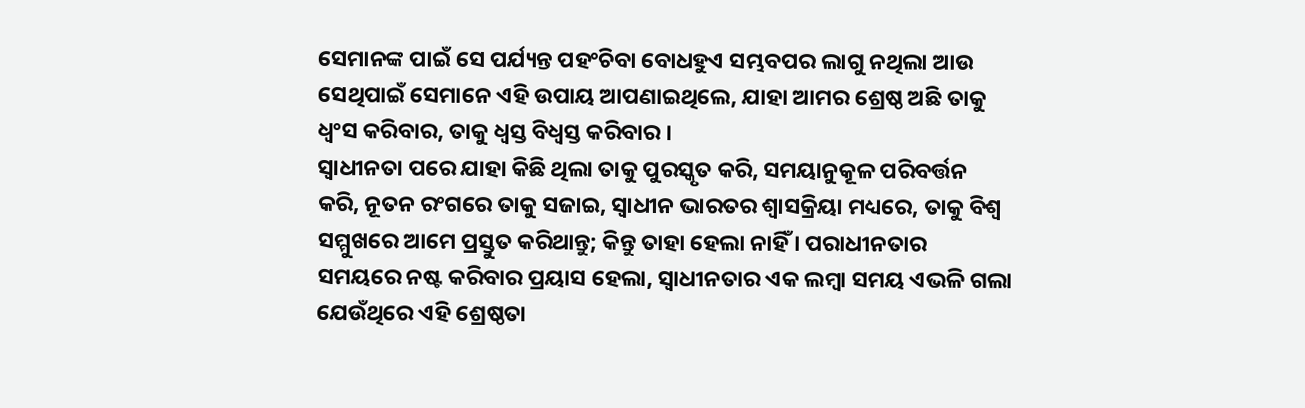ସେମାନଙ୍କ ପାଇଁ ସେ ପର୍ଯ୍ୟନ୍ତ ପହଂଚିବା ବୋଧହୁଏ ସମ୍ଭବପର ଲାଗୁ ନଥିଲା ଆଉ ସେଥିପାଇଁ ସେମାନେ ଏହି ଉପାୟ ଆପଣାଇଥିଲେ, ଯାହା ଆମର ଶ୍ରେଷ୍ଠ ଅଛି ତାକୁ ଧ୍ୱଂସ କରିବାର, ତାକୁ ଧ୍ୱସ୍ତ ବିଧ୍ୱସ୍ତ କରିବାର ।
ସ୍ୱାଧୀନତା ପରେ ଯାହା କିଛି ଥିଲା ତାକୁ ପୁରସ୍କୃତ କରି, ସମୟାନୁକୂଳ ପରିବର୍ତ୍ତନ କରି, ନୂତନ ରଂଗରେ ତାକୁ ସଜାଇ, ସ୍ୱାଧୀନ ଭାରତର ଶ୍ୱାସକ୍ରିୟା ମଧ୍ୟରେ, ତାକୁ ବିଶ୍ୱ ସମ୍ମୁଖରେ ଆମେ ପ୍ରସ୍ତୁତ କରିଥାନ୍ତୁ; କିନ୍ତୁ ତାହା ହେଲା ନାହିଁ । ପରାଧୀନତାର ସମୟରେ ନଷ୍ଟ କରିବାର ପ୍ରୟାସ ହେଲା, ସ୍ୱାଧୀନତାର ଏକ ଲମ୍ବା ସମୟ ଏଭଳି ଗଲା ଯେଉଁଥିରେ ଏହି ଶ୍ରେଷ୍ଠତା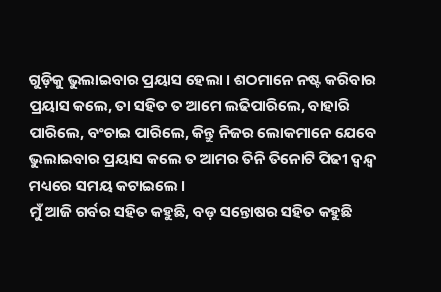ଗୁଡ଼ିକୁ ଭୁଲାଇବାର ପ୍ରୟାସ ହେଲା । ଶଠମାନେ ନଷ୍ଟ କରିବାର ପ୍ରୟାସ କଲେ, ତା ସହିତ ତ ଆମେ ଲଢିପାରିଲେ, ବାହାରି ପାରିଲେ, ବଂଚାଇ ପାରିଲେ, କିନ୍ତୁ ନିଜର ଲୋକମାନେ ଯେବେ ଭୁଲାଇବାର ପ୍ରୟାସ କଲେ ତ ଆମର ତିନି ତିନୋଟି ପିଢୀ ଦ୍ୱନ୍ଦ୍ୱ ମଧ୍ୟରେ ସମୟ କଟାଇଲେ ।
ମୁଁ ଆଜି ଗର୍ବର ସହିତ କହୁଛି, ବଡ଼ ସନ୍ତୋଷର ସହିତ କହୁଛି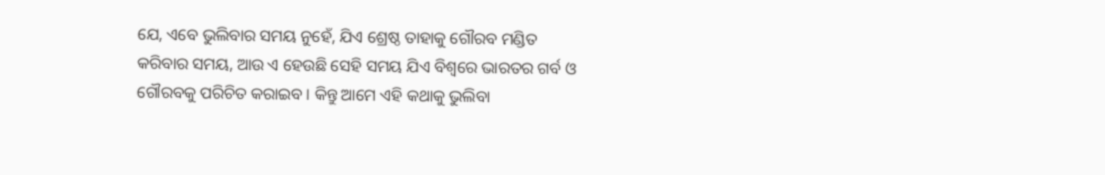ଯେ, ଏବେ ଭୁଲିବାର ସମୟ ନୁହେଁ, ଯିଏ ଶ୍ରେଷ୍ଠ ତାହାକୁ ଗୌରବ ମଣ୍ଡିତ କରିବାର ସମୟ, ଆଉ ଏ ହେଉଛି ସେହି ସମୟ ଯିଏ ବିଶ୍ୱରେ ଭାରତର ଗର୍ବ ଓ ଗୌରବକୁ ପରିଚିତ କରାଇବ । କିନ୍ତୁ ଆମେ ଏହି କଥାକୁ ଭୁଲିବା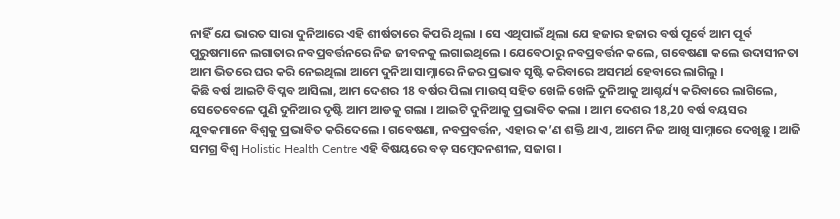ନାହିଁ ଯେ ଭାରତ ସାରା ଦୁନିଆରେ ଏହି ଶୀର୍ଷତାରେ କିପରି ଥିଲା । ସେ ଏଥିପାଇଁ ଥିଲା ଯେ ହଜାର ହଜାର ବର୍ଷ ପୂର୍ବେ ଆମ ପୂର୍ବ ପୁରୁଷମାନେ ଲଗାତାର ନବପ୍ରବର୍ତ୍ତନରେ ନିଜ ଜୀବନକୁ ଲଗାଇଥିଲେ । ଯେବେଠାରୁ ନବପ୍ରବର୍ତ୍ତନ କଲେ, ଗବେଷଣା କଲେ ଉଦାସୀନତା ଆମ ଭିତରେ ଘର କରି ନେଇଥିଲା ଆମେ ଦୁନିଆ ସାମ୍ନାରେ ନିଜର ପ୍ରଭାବ ସୃଷ୍ଟି କରିବାରେ ଅସମର୍ଥ ହେବାରେ ଲାଗିଲୁ ।
କିଛି ବର୍ଷ ଆଇଟି ବିପ୍ଳବ ଆସିଲା, ଆମ ଦେଶର 18 ବର୍ଷର ପିଲା ମାଉସ୍ ସହିତ ଖେଳି ଖେଳି ଦୁନିଆକୁ ଆଶ୍ଚର୍ଯ୍ୟ କରିବାରେ ଲାଗିଲେ, ସେତେବେଳେ ପୁଣି ଦୁନିଆର ଦୃଷ୍ଟି ଆମ ଆଡକୁ ଗଲା । ଆଇଟି ଦୁନିଆକୁ ପ୍ରଭାବିତ କଲା । ଆମ ଦେଶର 18,20 ବର୍ଷ ବୟସର ଯୁବକମାନେ ବିଶ୍ୱକୁ ପ୍ରଭାବିତ କରିଦେଲେ । ଗବେଷଣା, ନବପ୍ରବର୍ତ୍ତନ, ଏହାର କ’ଣ ଶକ୍ତି ଥାଏ, ଆମେ ନିଜ ଆଖି ସାମ୍ନାରେ ଦେଖିଛୁ । ଆଜି ସମଗ୍ର ବିଶ୍ୱ Holistic Health Centre ଏହି ବିଷୟରେ ବଡ଼ ସମ୍ବେଦନଶୀଳ, ସଜାଗ ।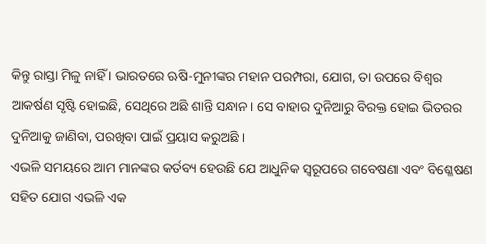କିନ୍ତୁ ରାସ୍ତା ମିଳୁ ନାହିଁ । ଭାରତରେ ଋଷି-ମୁନୀଙ୍କର ମହାନ ପରମ୍ପରା, ଯୋଗ, ତା ଉପରେ ବିଶ୍ୱର ଆକର୍ଷଣ ସୃଷ୍ଟି ହୋଇଛି, ସେଥିରେ ଅଛି ଶାନ୍ତି ସନ୍ଧାନ । ସେ ବାହାର ଦୁନିଆରୁ ବିରକ୍ତ ହୋଇ ଭିତରର ଦୁନିଆକୁ ଜାଣିବା, ପରଖିବା ପାଇଁ ପ୍ରୟାସ କରୁଅଛି ।
ଏଭଳି ସମୟରେ ଆମ ମାନଙ୍କର କର୍ତବ୍ୟ ହେଉଛି ଯେ ଆଧୁନିକ ସ୍ୱରୂପରେ ଗବେଷଣା ଏବଂ ବିଶ୍ଳେଷଣ ସହିତ ଯୋଗ ଏଭଳି ଏକ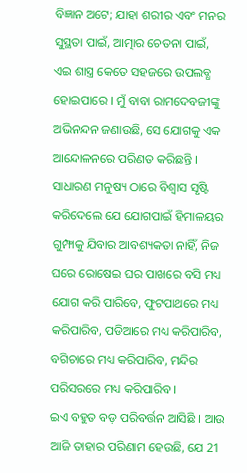ବିଜ୍ଞାନ ଅଟେ; ଯାହା ଶରୀର ଏବଂ ମନର ସୁସ୍ଥତା ପାଇଁ, ଆତ୍ମାର ଚେତନା ପାଇଁ, ଏଇ ଶାସ୍ତ୍ର କେତେ ସହଜରେ ଉପଲବ୍ଧ ହୋଇପାରେ । ମୁଁ ବାବା ରାମଦେବଜୀଙ୍କୁ ଅଭିନନ୍ଦନ ଜଣାଉଛି, ସେ ଯୋଗକୁ ଏକ ଆନ୍ଦୋଳନରେ ପରିଣତ କରିଛନ୍ତି । ସାଧାରଣ ମନୁଷ୍ୟ ଠାରେ ବିଶ୍ୱାସ ସୃଷ୍ଟି କରିଦେଲେ ଯେ ଯୋଗପାଇଁ ହିମାଳୟର ଗୁମ୍ଫାକୁ ଯିବାର ଆବଶ୍ୟକତା ନାହିଁ, ନିଜ ଘରେ ରୋଷେଇ ଘର ପାଖରେ ବସି ମଧ୍ୟ ଯୋଗ କରି ପାରିବେ, ଫୁଟପାଥରେ ମଧ୍ୟ କରିପାରିବ, ପଡିଆରେ ମଧ୍ୟ କରିପାରିବ, ବଗିଚାରେ ମଧ୍ୟ କରିପାରିବ, ମନ୍ଦିର ପରିସରରେ ମଧ୍ୟ କରିପାରିବ ।
ଇଏ ବହୁତ ବଡ଼ ପରିବର୍ତ୍ତନ ଆସିଛି । ଆଉ ଆଜି ତାହାର ପରିଣାମ ହେଉଛି, ଯେ 21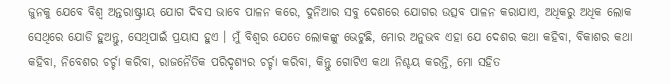ଜୁନକୁ ଯେବେ ବିଶ୍ୱ ଅନ୍ତରାଷ୍ଟ୍ରୀୟ ଯୋଗ ଦିବସ ଭାବେ ପାଳନ କରେ, ଦୁନିଆର ସବୁ ଦେଶରେ ଯୋଗର ଉତ୍ସବ ପାଳନ କରାଯାଏ, ଅଧିକରୁ ଅଧିକ ଲୋକ ସେଥିରେ ଯୋଡି ହୁଅନ୍ତୁ, ସେଥିପାଇଁ ପ୍ରୟାସ ହୁଏ । ମୁଁ ବିଶ୍ୱର ଯେତେ ଲୋକଙ୍କୁ ଭେଟୁଛି, ମୋର ଅନୁଭବ ଏହା ଯେ ଦେଶର କଥା କହିବା, ବିକାଶର କଥା କହିବା, ନିବେଶର ଚର୍ଚ୍ଚା କରିବା, ରାଜନୈତିକ ପରିଦୃଶ୍ୟର ଚର୍ଚ୍ଚା କରିବା, କିନ୍ତୁ ଗୋଟିଏ କଥା ନିଶ୍ଚୟ କରନ୍ତି, ମୋ ସହିତ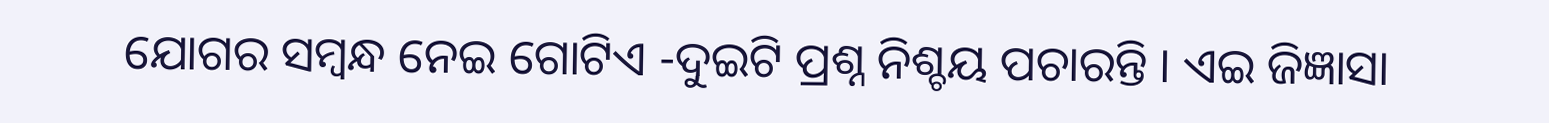ଯୋଗର ସମ୍ବନ୍ଧ ନେଇ ଗୋଟିଏ -ଦୁଇଟି ପ୍ରଶ୍ନ ନିଶ୍ଚୟ ପଚାରନ୍ତି । ଏଇ ଜିଜ୍ଞାସା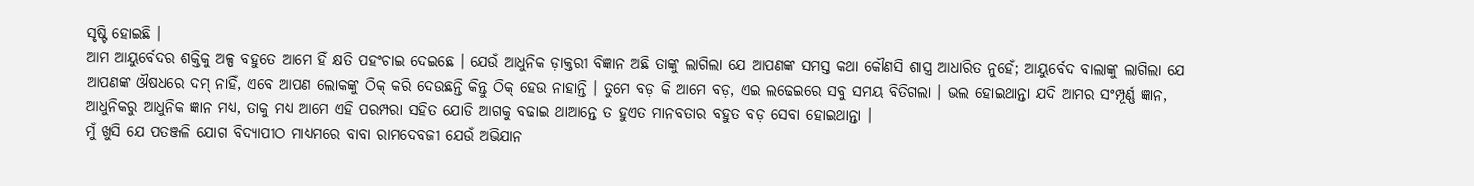ସୃଷ୍ଟି ହୋଇଛି ।
ଆମ ଆୟୁର୍ବେଦର ଶକ୍ତିକୁ ଅଳ୍ପ ବହୁତେ ଆମେ ହିଁ କ୍ଷତି ପହଂଚାଇ ଦେଇଛେ । ଯେଉଁ ଆଧୁନିକ ଡ଼ାକ୍ତରୀ ବିଜ୍ଞାନ ଅଛି ତାଙ୍କୁ ଲାଗିଲା ଯେ ଆପଣଙ୍କ ସମସ୍ତ କଥା କୌଣସି ଶାସ୍ତ୍ର ଆଧାରିତ ନୁହେଁ; ଆୟୁର୍ବେଦ ବାଲାଙ୍କୁ ଲାଗିଲା ଯେ ଆପଣଙ୍କ ଔଷଧରେ ଦମ୍ ନାହିଁ, ଏବେ ଆପଣ ଲୋକଙ୍କୁ ଠିକ୍ କରି ଦେଉଛନ୍ତି କିନ୍ତୁ ଠିକ୍ ହେଉ ନାହାନ୍ତି । ତୁମେ ବଡ଼ କି ଆମେ ବଡ଼, ଏଇ ଲଢେଇରେ ସବୁ ସମୟ ବିତିଗଲା । ଭଲ ହୋଇଥାନ୍ତା ଯଦି ଆମର ସଂମ୍ପୂର୍ଣ୍ଣ ଜ୍ଞାନ, ଆଧୁନିକରୁ ଆଧୁନିକ ଜ୍ଞାନ ମଧ୍ୟ, ତାକୁ ମଧ୍ୟ ଆମେ ଏହି ପରମ୍ପରା ସହିତ ଯୋଡି ଆଗକୁ ବଢାଇ ଥାଆନ୍ତେ ତ ହୁଏତ ମାନବତାର ବହୁତ ବଡ଼ ସେବା ହୋଇଥାନ୍ତା ।
ମୁଁ ଖୁସି ଯେ ପତଞ୍ଜଳି ଯୋଗ ବିଦ୍ୟାପୀଠ ମାଧ୍ୟମରେ ବାବା ରାମଦେବଜୀ ଯେଉଁ ଅଭିଯାନ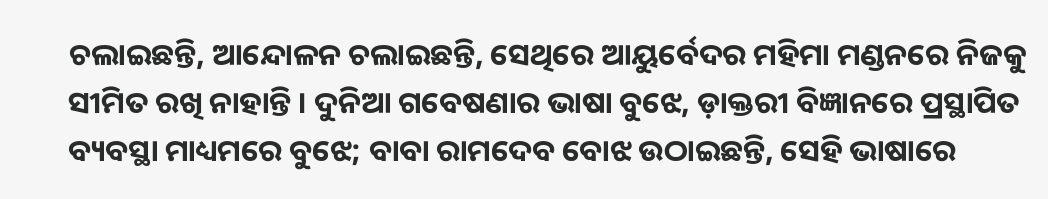ଚଲାଇଛନ୍ତି, ଆନ୍ଦୋଳନ ଚଲାଇଛନ୍ତି, ସେଥିରେ ଆୟୁର୍ବେଦର ମହିମା ମଣ୍ଡନରେ ନିଜକୁ ସୀମିତ ରଖି ନାହାନ୍ତି । ଦୁନିଆ ଗବେଷଣାର ଭାଷା ବୁଝେ, ଡ଼ାକ୍ତରୀ ବିଜ୍ଞାନରେ ପ୍ରସ୍ଥାପିତ ବ୍ୟବସ୍ଥା ମାଧ୍ୟମରେ ବୁଝେ; ବାବା ରାମଦେବ ବୋଝ ଉଠାଇଛନ୍ତି, ସେହି ଭାଷାରେ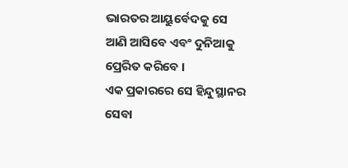ଭାରତର ଆୟୁର୍ବେଦକୁ ସେ ଆଣି ଆସିବେ ଏବଂ ଦୁନିଆକୁ ପ୍ରେରିତ କରିବେ ।
ଏକ ପ୍ରକାରରେ ସେ ହିନ୍ଦୁସ୍ଥାନର ସେବା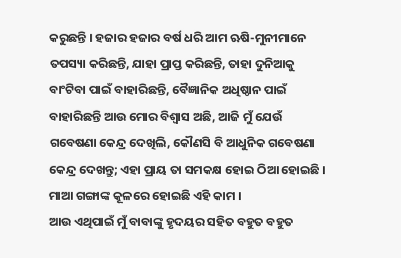କରୁଛନ୍ତି । ହଜାର ହଜାର ବର୍ଷ ଧରି ଆମ ଋଷି-ମୁନୀମାନେ ତପସ୍ୟା କରିଛନ୍ତି, ଯାହା ପ୍ରାପ୍ତ କରିଛନ୍ତି, ତାହା ଦୁନିଆକୁ ବାଂଟିବା ପାଇଁ ବାହାରିଛନ୍ତି, ବୈଜ୍ଞାନିକ ଅଧିଷ୍ଠାନ ପାଇଁ ବାହାରିଛନ୍ତି ଆଉ ମୋର ବିଶ୍ୱାସ ଅଛି, ଆଜି ମୁଁ ଯେଉଁ ଗବେଷଣା କେନ୍ଦ୍ର ଦେଖିଲି, କୌଣସି ବି ଆଧୁନିକ ଗବେଷଣା କେନ୍ଦ୍ର ଦେଖନ୍ତୁ; ଏହା ପ୍ରାୟ ତା ସମକକ୍ଷ ହୋଇ ଠିଆ ହୋଇଛି । ମାଆ ଗଙ୍ଗାଙ୍କ କୂଳରେ ହୋଇଛି ଏହି କାମ ।
ଆଉ ଏଥିପାଇଁ ମୁଁ ବାବାଙ୍କୁ ହୃଦୟର ସହିତ ବହୁତ ବହୁତ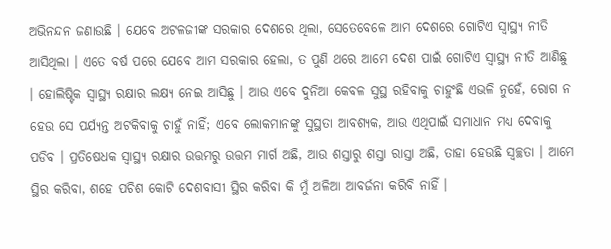ଅଭିନନ୍ଦନ ଜଣାଉଛି । ଯେବେ ଅଟଳଜୀଙ୍କ ସରକାର ଦେଶରେ ଥିଲା, ସେତେବେଳେ ଆମ ଦେଶରେ ଗୋଟିଏ ସ୍ୱାସ୍ଥ୍ୟ ନୀତି ଆସିଥିଲା । ଏତେ ବର୍ଷ ପରେ ଯେବେ ଆମ ସରକାର ହେଲା, ତ ପୁଣି ଥରେ ଆମେ ଦେଶ ପାଇଁ ଗୋଟିଏ ସ୍ୱାସ୍ଥ୍ୟ ନୀତି ଆଣିଛୁ । ହୋଲିଷ୍ଟିକ ସ୍ୱାସ୍ଥ୍ୟ ରକ୍ଷାର ଲକ୍ଷ୍ୟ ନେଇ ଆସିଛୁ । ଆଉ ଏବେ ଦୁନିଆ କେବଳ ସୁସ୍ଥ ରହିବାକୁ ଚାହୁଂଛି ଏଭଳି ନୁହେଁ, ରୋଗ ନ ହେଉ ସେ ପର୍ଯ୍ୟନ୍ତ ଅଟକିବାକୁ ଚାହୁଁ ନାହିଁ; ଏବେ ଲୋକମାନଙ୍କୁ ସୁସ୍ଥତା ଆବଶ୍ୟକ, ଆଉ ଏଥିପାଇଁ ସମାଧାନ ମଧ୍ୟ ଦେବାକୁ ପଡିବ । ପ୍ରତିଷେଧକ ସ୍ୱାସ୍ଥ୍ୟ ରକ୍ଷାର ଉତ୍ତମରୁ ଉତ୍ତମ ମାର୍ଗ ଅଛି, ଆଉ ଶସ୍ତାରୁ ଶସ୍ତା ରାସ୍ତା ଅଛି, ତାହା ହେଉଛି ସ୍ୱଚ୍ଛତା । ଆମେ ସ୍ଥିର କରିବା, ଶହେ ପଚିଶ କୋଟି ଦେଶବାସୀ ସ୍ଥିର କରିବା କି ମୁଁ ଅଳିଆ ଆବର୍ଜନା କରିବି ନାହିଁ ।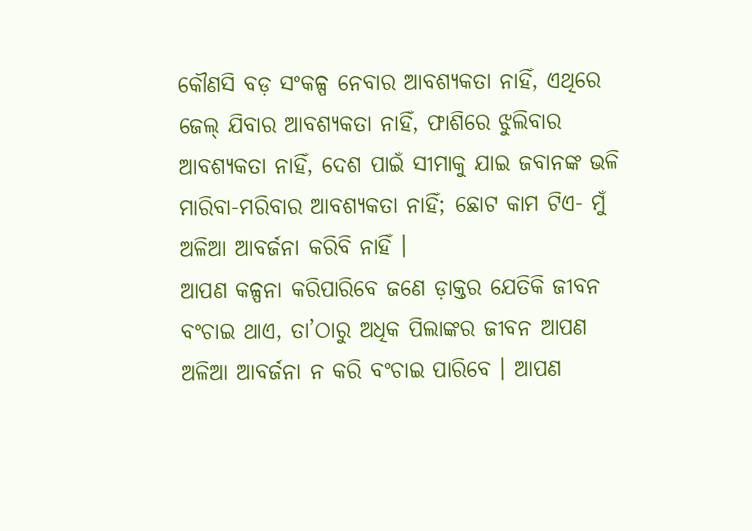କୌଣସି ବଡ଼ ସଂକଳ୍ପ ନେବାର ଆବଶ୍ୟକତା ନାହିଁ, ଏଥିରେ ଜେଲ୍ ଯିବାର ଆବଶ୍ୟକତା ନାହିଁ, ଫାଶିରେ ଝୁଲିବାର ଆବଶ୍ୟକତା ନାହିଁ, ଦେଶ ପାଇଁ ସୀମାକୁ ଯାଇ ଜବାନଙ୍କ ଭଳି ମାରିବା-ମରିବାର ଆବଶ୍ୟକତା ନାହିଁ; ଛୋଟ କାମ ଟିଏ- ମୁଁ ଅଳିଆ ଆବର୍ଜନା କରିବି ନାହିଁ ।
ଆପଣ କଳ୍ପନା କରିପାରିବେ ଜଣେ ଡ଼ାକ୍ତର ଯେତିକି ଜୀବନ ବଂଚାଇ ଥାଏ, ତା’ଠାରୁ ଅଧିକ ପିଲାଙ୍କର ଜୀବନ ଆପଣ ଅଳିଆ ଆବର୍ଜନା ନ କରି ବଂଚାଇ ପାରିବେ । ଆପଣ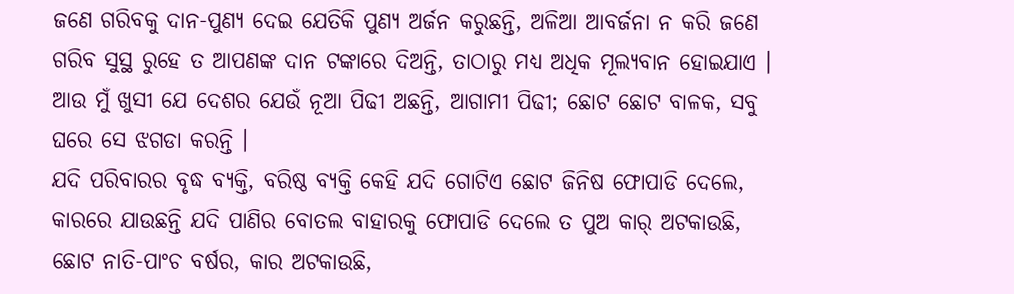ଜଣେ ଗରିବକୁ ଦାନ-ପୁଣ୍ୟ ଦେଇ ଯେତିକି ପୁଣ୍ୟ ଅର୍ଜନ କରୁଛନ୍ତି, ଅଳିଆ ଆବର୍ଜନା ନ କରି ଜଣେ ଗରିବ ସୁସ୍ଥ ରୁହେ ତ ଆପଣଙ୍କ ଦାନ ଟଙ୍କାରେ ଦିଅନ୍ତି, ତାଠାରୁ ମଧ୍ୟ ଅଧିକ ମୂଲ୍ୟବାନ ହୋଇଯାଏ । ଆଉ ମୁଁ ଖୁସୀ ଯେ ଦେଶର ଯେଉଁ ନୂଆ ପିଢୀ ଅଛନ୍ତି, ଆଗାମୀ ପିଢୀ; ଛୋଟ ଛୋଟ ବାଳକ, ସବୁ ଘରେ ସେ ଝଗଡା କରନ୍ତି ।
ଯଦି ପରିବାରର ବୃଦ୍ଧ ବ୍ୟକ୍ତି, ବରିଷ୍ଠ ବ୍ୟକ୍ତି କେହି ଯଦି ଗୋଟିଏ ଛୋଟ ଜିନିଷ ଫୋପାଡି ଦେଲେ, କାରରେ ଯାଉଛନ୍ତି ଯଦି ପାଣିର ବୋତଲ ବାହାରକୁ ଫୋପାଡି ଦେଲେ ତ ପୁଅ କାର୍ ଅଟକାଉଛି, ଛୋଟ ନାତି-ପାଂଚ ବର୍ଷର, କାର ଅଟକାଉଛି,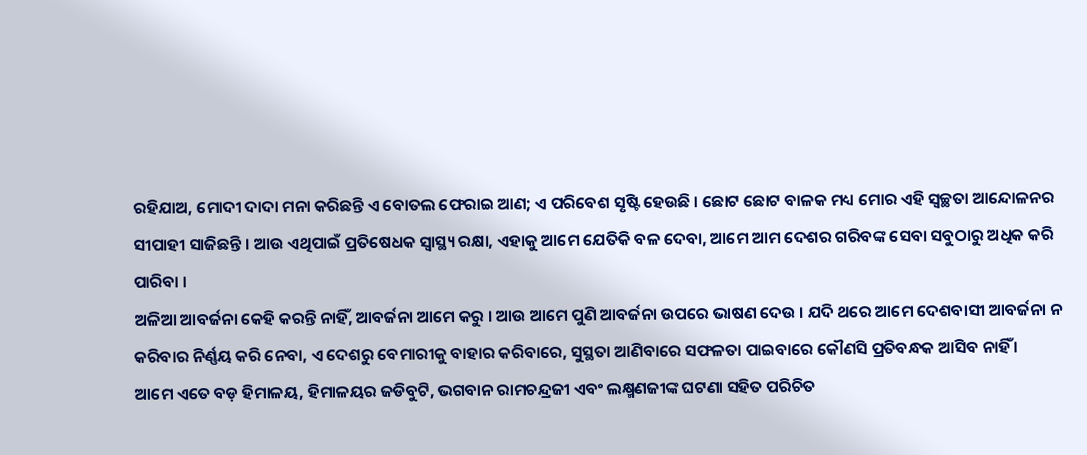ରହିଯାଅ, ମୋଦୀ ଦାଦା ମନା କରିଛନ୍ତି ଏ ବୋତଲ ଫେରାଇ ଆଣ; ଏ ପରିବେଶ ସୃଷ୍ଟି ହେଉଛି । ଛୋଟ ଛୋଟ ବାଳକ ମଧ୍ୟ ମୋର ଏହି ସ୍ୱଚ୍ଛତା ଆନ୍ଦୋଳନର ସୀପାହୀ ସାଜିଛନ୍ତି । ଆଉ ଏଥିପାଇଁ ପ୍ରତିଷେଧକ ସ୍ୱାସ୍ଥ୍ୟ ରକ୍ଷା, ଏହାକୁ ଆମେ ଯେତିକି ବଳ ଦେବା, ଆମେ ଆମ ଦେଶର ଗରିବଙ୍କ ସେବା ସବୁଠାରୁ ଅଧିକ କରି ପାରିବା ।
ଅଳିଆ ଆବର୍ଜନା କେହି କରନ୍ତି ନାହିଁ, ଆବର୍ଜନା ଆମେ କରୁ । ଆଉ ଆମେ ପୁଣି ଆବର୍ଜନା ଉପରେ ଭାଷଣ ଦେଉ । ଯଦି ଥରେ ଆମେ ଦେଶବାସୀ ଆବର୍ଜନା ନ କରିବାର ନିର୍ଣ୍ଣୟ କରି ନେବା, ଏ ଦେଶରୁ ବେମାରୀକୁ ବାହାର କରିବାରେ, ସୁସ୍ଥତା ଆଣିବାରେ ସଫଳତା ପାଇବାରେ କୌଣସି ପ୍ରତିବନ୍ଧକ ଆସିବ ନାହିଁ ।
ଆମେ ଏତେ ବଡ଼ ହିମାଳୟ, ହିମାଳୟର ଜଡିବୁଟି, ଭଗବାନ ରାମଚନ୍ଦ୍ରଜୀ ଏବଂ ଲକ୍ଷ୍ମଣଜୀଙ୍କ ଘଟଣା ସହିତ ପରିଚିତ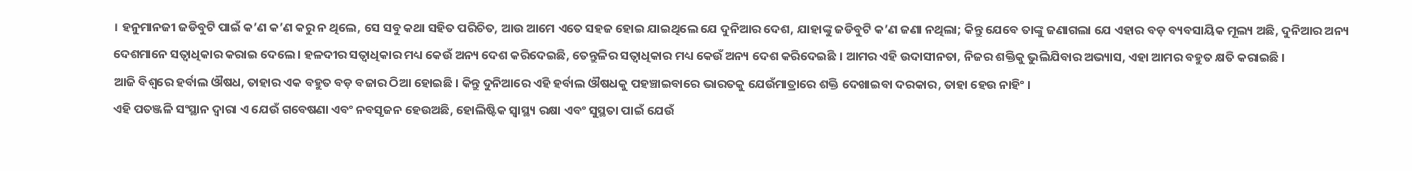। ହନୁମାନଜୀ ଜଡିବୁଟି ପାଇଁ କ’ଣ କ’ଣ କରୁ ନ ଥିଲେ, ସେ ସବୁ କଥା ସହିତ ପରିଚିତ, ଆଉ ଆମେ ଏତେ ସହଜ ହୋଇ ଯାଇଥିଲେ ଯେ ଦୁନିଆର ଦେଶ, ଯାହାଙ୍କୁ ଜଡିବୁଟି କ’ଣ ଜଣା ନଥିଲା; କିନ୍ତୁ ଯେବେ ତାଙ୍କୁ ଜଣାଗଲା ଯେ ଏହାର ବଡ଼ ବ୍ୟବସାୟିକ ମୂଲ୍ୟ ଅଛି, ଦୁନିଆର ଅନ୍ୟ ଦେଶମାନେ ସତ୍ୱାଧିକାର କରାଇ ଦେଲେ । ହଳଦୀର ସତ୍ୱାଧିକାର ମଧ୍ୟ କେଉଁ ଅନ୍ୟ ଦେଶ କରିଦେଇଛି, ତେନ୍ତୁଳିର ସତ୍ୱାଧିକାର ମଧ୍ୟ କେଉଁ ଅନ୍ୟ ଦେଶ କରିଦେଇଛି । ଆମର ଏହି ଉଦାସୀନତା, ନିଜର ଶକ୍ତିକୁ ଭୁଲିଯିବାର ଅଭ୍ୟାସ, ଏହା ଆମର ବହୁତ କ୍ଷତି କରାଇଛି ।
ଆଜି ବିଶ୍ୱରେ ହର୍ବାଲ ଔଷଧ, ତାହାର ଏକ ବହୁତ ବଡ଼ ବଜାର ଠିଆ ହୋଇଛି । କିନ୍ତୁ ଦୁନିଆରେ ଏହି ହର୍ବାଲ ଔଷଧକୁ ପହଞ୍ଚାଇବାରେ ଭାରତକୁ ଯେଉଁମାତ୍ରାରେ ଶକ୍ତି ଦେଖାଇବା ଦରକାର, ତାହା ହେଉ ନାହିଂ ।
ଏହି ପତଞ୍ଜଳି ସଂସ୍ଥାନ ଦ୍ୱାରା ଏ ଯେଉଁ ଗବେଷଣା ଏବଂ ନବସୃଜନ ହେଉଅଛି, ହୋଲିଷ୍ଟିକ ସ୍ୱାସ୍ଥ୍ୟ ରକ୍ଷା ଏବଂ ସୁସ୍ଥତା ପାଇଁ ଯେଉଁ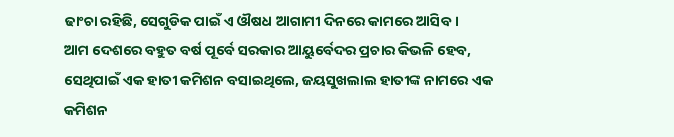ଢାଂଚା ରହିଛି, ସେଗୁଡିକ ପାଇଁ ଏ ଔଷଧ ଆଗାମୀ ଦିନରେ କାମରେ ଆସିବ ।
ଆମ ଦେଶରେ ବହୁତ ବର୍ଷ ପୂର୍ବେ ସରକାର ଆୟୁର୍ବେଦର ପ୍ରଚାର କିଭଳି ହେବ, ସେଥିପାଇଁ ଏକ ହାତୀ କମିଶନ ବସାଇଥିଲେ, ଜୟସୁଖଲାଲ ହାତୀଙ୍କ ନାମରେ ଏକ କମିଶନ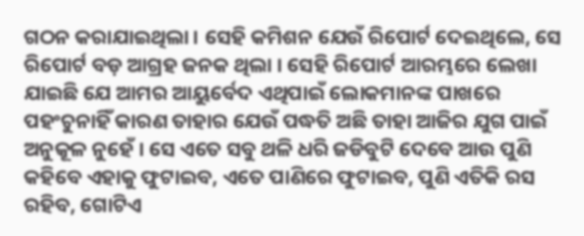ଗଠନ କରାଯାଇଥିଲା । ସେହି କମିଶନ ଯେଉଁ ରିପୋର୍ଟ ଦେଇଥିଲେ, ସେ ରିପୋର୍ଟ ବଡ଼ ଆଗ୍ରହ ଜନକ ଥିଲା । ସେହି ରିପୋର୍ଟ ଆରମ୍ଭରେ ଲେଖା ଯାଇଛି ଯେ ଆମର ଆୟୁର୍ବେଦ ଏଥିପାଇଁ ଲୋକମାନଙ୍କ ପାଖରେ ପହଂଚୁନାହିଁ କାରଣ ତାହାର ଯେଉଁ ପଦ୍ଧତି ଅଛି ତାହା ଆଜିର ଯୁଗ ପାଇଁ ଅନୁକୂଳ ନୁହେଁ । ସେ ଏତେ ସବୁ ଥଳି ଧରି ଜଡିବୁଟି ଦେବେ ଆଉ ପୁଣି କହିବେ ଏହାକୁ ଫୁଟାଇବ, ଏତେ ପାଣିରେ ଫୁଟାଇବ, ପୁଣି ଏତିକି ରସ ରହିବ, ଗୋଟିଏ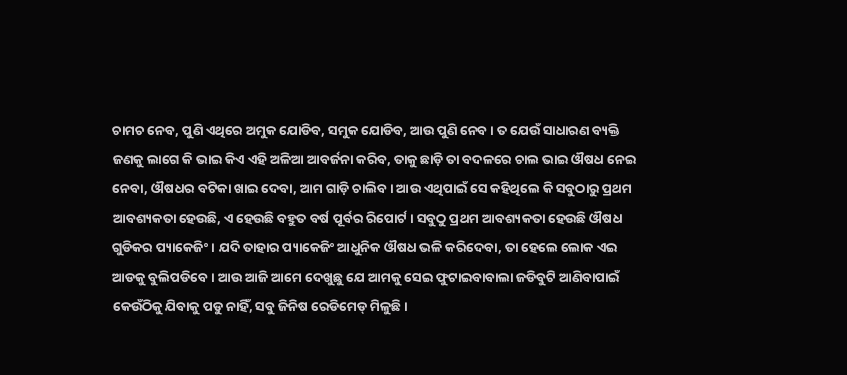ଚାମଚ ନେବ, ପୁଣି ଏଥିରେ ଅମୁକ ଯୋଡିବ, ସମୁକ ଯୋଡିବ, ଆଉ ପୁଣି ନେବ । ତ ଯେଉଁ ସାଧାରଣ ବ୍ୟକ୍ତି ଜଣକୁ ଲାଗେ କି ଭାଇ କିଏ ଏହି ଅଳିଆ ଆବର୍ଜନା କରିବ, ତାକୁ ଛାଡ଼ି ତା ବଦଳରେ ଚାଲ ଭାଇ ଔଷଧ ନେଇ ନେବା, ଔଷଧର ବଟିକା ଖାଇ ଦେବା, ଆମ ଗାଡ଼ି ଚାଲିବ । ଆଉ ଏଥିପାଇଁ ସେ କହିଥିଲେ କି ସବୁଠାରୁ ପ୍ରଥମ ଆବଶ୍ୟକତା ହେଉଛି, ଏ ହେଉଛି ବହୁତ ବର୍ଷ ପୂର୍ବର ରିପୋର୍ଟ । ସବୁଠୁ ପ୍ରଥମ ଆବଶ୍ୟକତା ହେଉଛି ଔଷଧ ଗୁଡିକର ପ୍ୟାକେଜିଂ । ଯଦି ତାହାର ପ୍ୟାକେଜିଂ ଆଧୁନିକ ଔଷଧ ଭଳି କରିଦେବା, ତା ହେଲେ ଲୋକ ଏଇ ଆଡକୁ ବୁଲିପଡିବେ । ଆଉ ଆଜି ଆମେ ଦେଖୁଛୁ ଯେ ଆମକୁ ସେଇ ଫୁଟାଇବାବାଲା ଜଡିବୁଟି ଆଣିବାପାଇଁ କେଉଁଠିକୁ ଯିବାକୁ ପଡୁ ନାହିଁ, ସବୁ ଜିନିଷ ରେଡିମେଡ୍ ମିଳୁଛି ।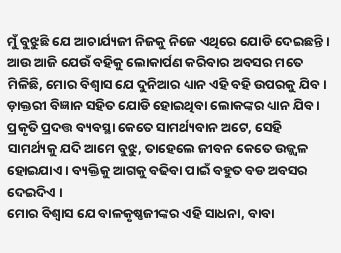ମୁଁ ବୁଝୁଛି ଯେ ଆଚାର୍ଯ୍ୟଜୀ ନିଜକୁ ନିଜେ ଏଥିରେ ଯୋଡି ଦେଇଛନ୍ତି । ଆଉ ଆଜି ଯେଉଁ ବହିକୁ ଲୋକାର୍ପଣ କରିବାର ଅବସର ମତେ ମିଳିଛି, ମୋର ବିଶ୍ୱାସ ଯେ ଦୁନିଆର ଧ୍ୟାନ ଏହି ବହି ଉପରକୁ ଯିବ । ଡ଼ାକ୍ତରୀ ବିଜ୍ଞାନ ସହିତ ଯୋଡି ହୋଇଥିବା ଲୋକଙ୍କର ଧ୍ୟାନ ଯିବ । ପ୍ରକୃତି ପ୍ରଦତ୍ତ ବ୍ୟବସ୍ଥା କେତେ ସାମର୍ଥ୍ୟବାନ ଅଟେ, ସେହି ସାମର୍ଥ୍ୟକୁ ଯଦି ଆମେ ବୁଝୁ, ତାହେଲେ ଜୀବନ କେତେ ଉଜ୍ଜ୍ୱଳ ହୋଇଯାଏ । ବ୍ୟକ୍ତିକୁ ଆଗକୁ ବଢିବା ପାଇଁ ବହୁତ ବଡ ଅବସର ଦେଇଦିଏ ।
ମୋର ବିଶ୍ୱାସ ଯେ ବାଳକୃଷ୍ଣଜୀଙ୍କର ଏହି ସାଧନା, ବାବା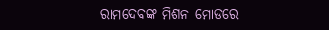ରାମଦେବଙ୍କ ମିଶନ ମୋଡରେ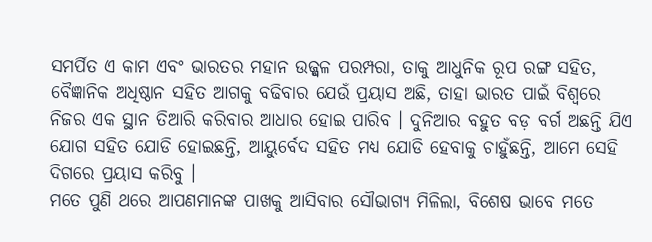ସମର୍ପିତ ଏ କାମ ଏବଂ ଭାରତର ମହାନ ଉଜ୍ଜ୍ୱଳ ପରମ୍ପରା, ତାକୁ ଆଧୁନିକ ରୂପ ରଙ୍ଗ ସହିତ, ବୈଜ୍ଞାନିକ ଅଧିଷ୍ଠାନ ସହିତ ଆଗକୁ ବଢିବାର ଯେଉଁ ପ୍ରୟାସ ଅଛି, ତାହା ଭାରତ ପାଇଁ ବିଶ୍ୱରେ ନିଜର ଏକ ସ୍ଥାନ ତିଆରି କରିବାର ଆଧାର ହୋଇ ପାରିବ । ଦୁନିଆର ବହୁତ ବଡ଼ ବର୍ଗ ଅଛନ୍ତି ଯିଏ ଯୋଗ ସହିତ ଯୋଡି ହୋଇଛନ୍ତି, ଆୟୁର୍ବେଦ ସହିତ ମଧ୍ୟ ଯୋଡି ହେବାକୁ ଚାହୁଁଛନ୍ତି, ଆମେ ସେହି ଦିଗରେ ପ୍ରୟାସ କରିବୁ ।
ମତେ ପୁଣି ଥରେ ଆପଣମାନଙ୍କ ପାଖକୁ ଆସିବାର ସୌଭାଗ୍ୟ ମିଳିଲା, ବିଶେଷ ଭାବେ ମତେ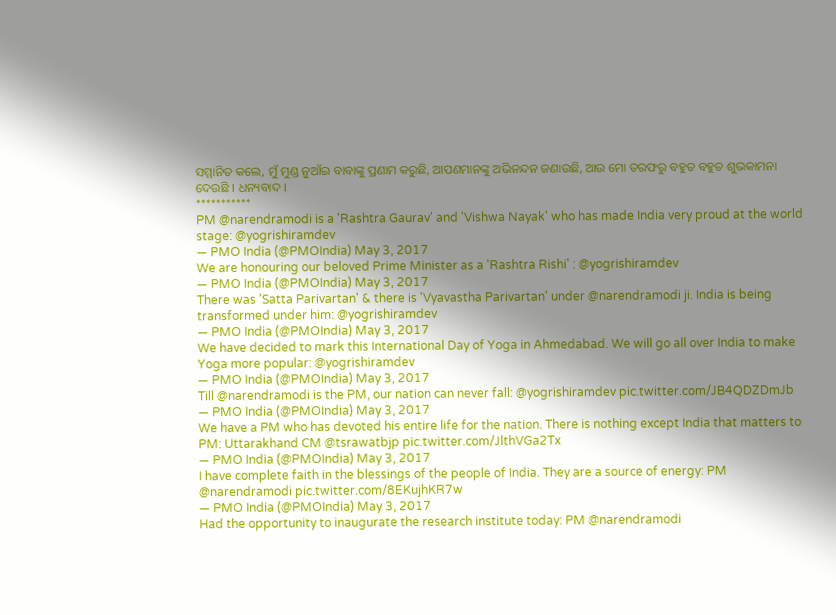ସମ୍ମାନିତ କଲେ, ମୁଁ ମୁଣ୍ଡ ନୁଆଁଇ ବାବାଙ୍କୁ ପ୍ରଣାମ କରୁଛି, ଆପଣମାନଙ୍କୁ ଅଭିନନ୍ଦନ ଜଣାଉଛି, ଆଉ ମୋ ତରଫରୁ ବହୁତ ବହୁତ ଶୁଭକାମନା ଦେଉଛି । ଧନ୍ୟବାଦ ।
***********
PM @narendramodi is a 'Rashtra Gaurav' and 'Vishwa Nayak' who has made India very proud at the world stage: @yogrishiramdev
— PMO India (@PMOIndia) May 3, 2017
We are honouring our beloved Prime Minister as a 'Rashtra Rishi' : @yogrishiramdev
— PMO India (@PMOIndia) May 3, 2017
There was 'Satta Parivartan' & there is 'Vyavastha Parivartan' under @narendramodi ji. India is being transformed under him: @yogrishiramdev
— PMO India (@PMOIndia) May 3, 2017
We have decided to mark this International Day of Yoga in Ahmedabad. We will go all over India to make Yoga more popular: @yogrishiramdev
— PMO India (@PMOIndia) May 3, 2017
Till @narendramodi is the PM, our nation can never fall: @yogrishiramdev pic.twitter.com/JB4QDZDmJb
— PMO India (@PMOIndia) May 3, 2017
We have a PM who has devoted his entire life for the nation. There is nothing except India that matters to PM: Uttarakhand CM @tsrawatbjp pic.twitter.com/JlthVGa2Tx
— PMO India (@PMOIndia) May 3, 2017
I have complete faith in the blessings of the people of India. They are a source of energy: PM @narendramodi pic.twitter.com/8EKujhKR7w
— PMO India (@PMOIndia) May 3, 2017
Had the opportunity to inaugurate the research institute today: PM @narendramodi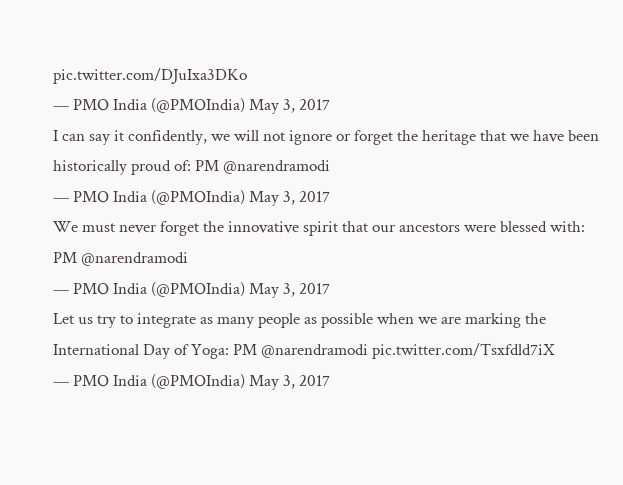pic.twitter.com/DJuIxa3DKo
— PMO India (@PMOIndia) May 3, 2017
I can say it confidently, we will not ignore or forget the heritage that we have been historically proud of: PM @narendramodi
— PMO India (@PMOIndia) May 3, 2017
We must never forget the innovative spirit that our ancestors were blessed with: PM @narendramodi
— PMO India (@PMOIndia) May 3, 2017
Let us try to integrate as many people as possible when we are marking the International Day of Yoga: PM @narendramodi pic.twitter.com/Tsxfdld7iX
— PMO India (@PMOIndia) May 3, 2017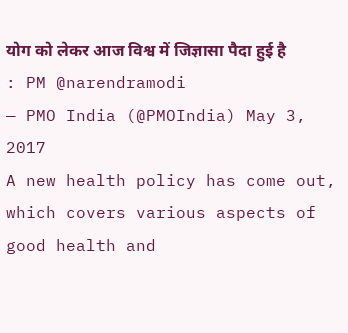योग को लेकर आज विश्व में जिज्ञासा पैदा हुई है : PM @narendramodi
— PMO India (@PMOIndia) May 3, 2017
A new health policy has come out, which covers various aspects of good health and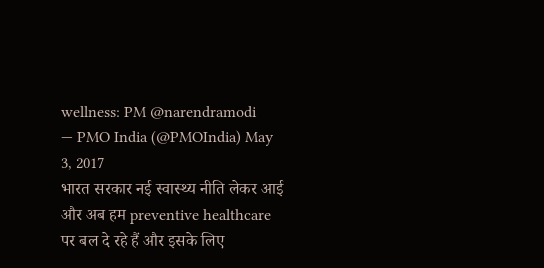wellness: PM @narendramodi
— PMO India (@PMOIndia) May 3, 2017
भारत सरकार नई स्वास्थ्य नीति लेकर आई और अब हम preventive healthcare पर बल दे रहे हैं और इसके लिए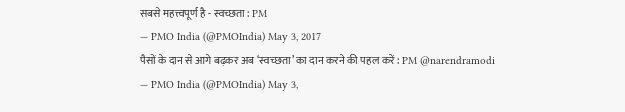सबसे महत्त्वपूर्ण है - स्वच्छता : PM
— PMO India (@PMOIndia) May 3, 2017
पैसों के दान से आगे बढ़कर अब ‘स्वच्छता’ का दान करने की पहल करें : PM @narendramodi
— PMO India (@PMOIndia) May 3,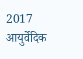2017
आयुर्वेदिक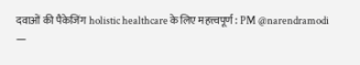दवाओं की पैकेजिंग holistic healthcare के लिए महत्त्वपूर्ण : PM @narendramodi
—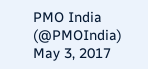PMO India (@PMOIndia) May 3, 2017